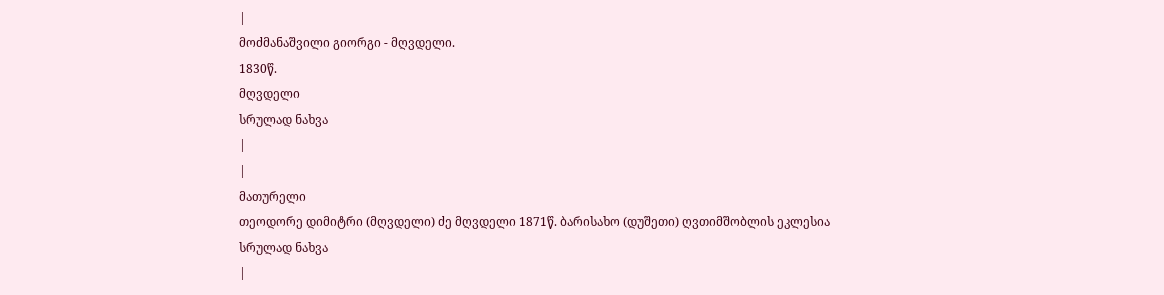|
მოძმანაშვილი გიორგი - მღვდელი.
1830წ.
მღვდელი
სრულად ნახვა
|
|
მათურელი
თეოდორე დიმიტრი (მღვდელი) ძე მღვდელი 1871წ. ბარისახო (დუშეთი) ღვთიმშობლის ეკლესია
სრულად ნახვა
|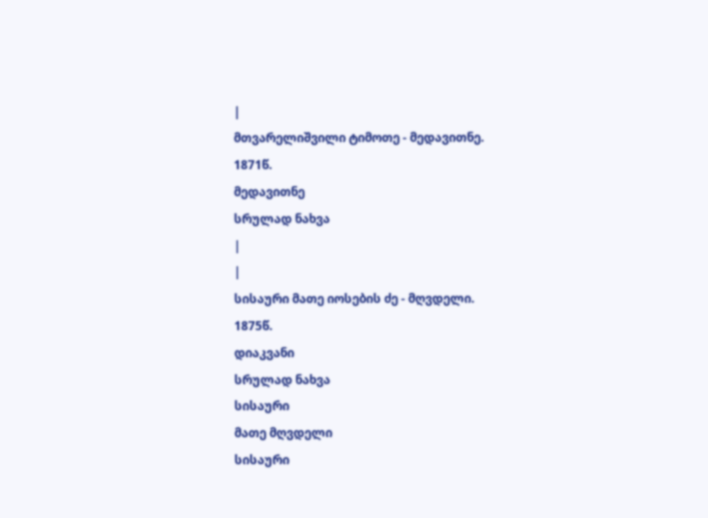|
მთვარელიშვილი ტიმოთე - მედავითნე.
1871წ.
მედავითნე
სრულად ნახვა
|
|
სისაური მათე იოსების ძე - მღვდელი.
1875წ.
დიაკვანი
სრულად ნახვა
სისაური
მათე მღვდელი
სისაური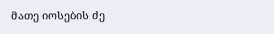მათე იოსების ძე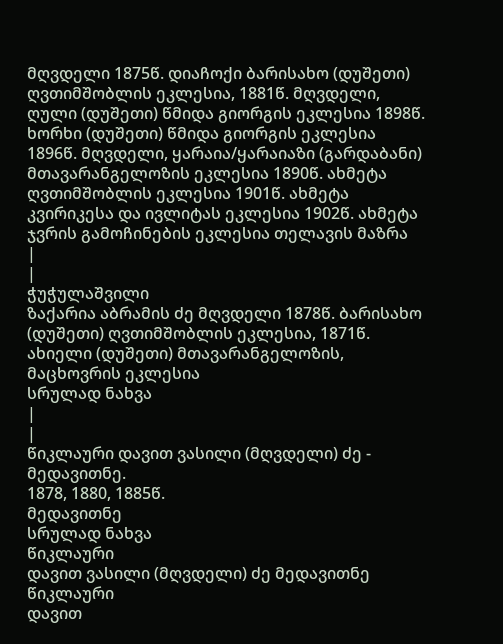მღვდელი 1875წ. დიაჩოქი ბარისახო (დუშეთი) ღვთიმშობლის ეკლესია, 1881წ. მღვდელი, ღული (დუშეთი) წმიდა გიორგის ეკლესია 1898წ. ხორხი (დუშეთი) წმიდა გიორგის ეკლესია 1896წ. მღვდელი, ყარაია/ყარაიაზი (გარდაბანი) მთავარანგელოზის ეკლესია 1890წ. ახმეტა ღვთიმშობლის ეკლესია 1901წ. ახმეტა კვირიკესა და ივლიტას ეკლესია 1902წ. ახმეტა ჯვრის გამოჩინების ეკლესია თელავის მაზრა
|
|
ჭუჭულაშვილი
ზაქარია აბრამის ძე მღვდელი 1878წ. ბარისახო (დუშეთი) ღვთიმშობლის ეკლესია, 1871წ. ახიელი (დუშეთი) მთავარანგელოზის, მაცხოვრის ეკლესია
სრულად ნახვა
|
|
წიკლაური დავით ვასილი (მღვდელი) ძე - მედავითნე.
1878, 1880, 1885წ.
მედავითნე
სრულად ნახვა
წიკლაური
დავით ვასილი (მღვდელი) ძე მედავითნე
წიკლაური
დავით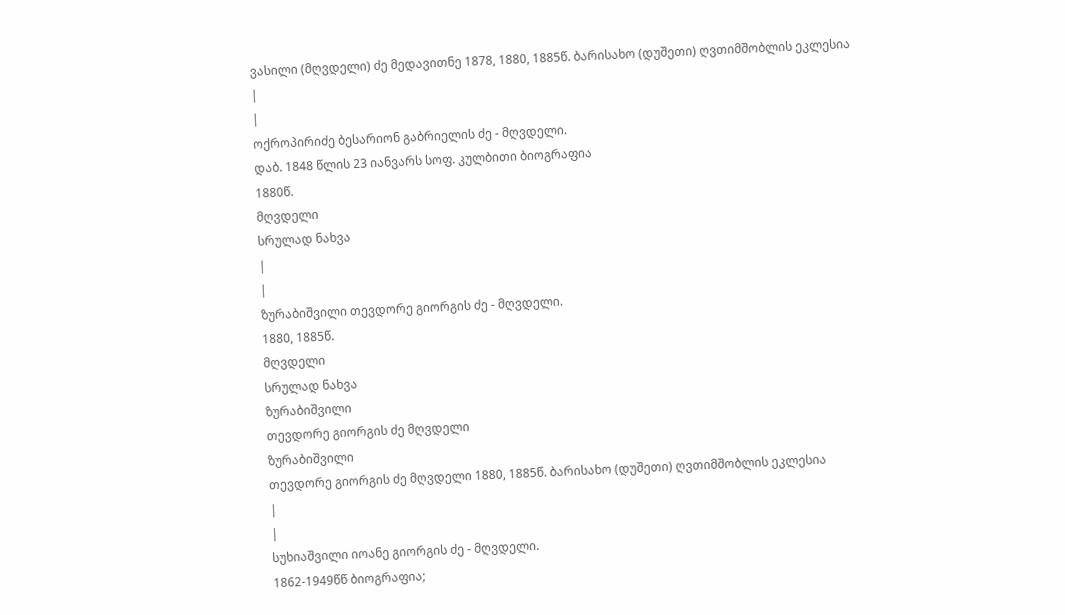ვასილი (მღვდელი) ძე მედავითნე 1878, 1880, 1885წ. ბარისახო (დუშეთი) ღვთიმშობლის ეკლესია
|
|
ოქროპირიძე ბესარიონ გაბრიელის ძე - მღვდელი.
დაბ. 1848 წლის 23 იანვარს სოფ. კულბითი ბიოგრაფია
1880წ.
მღვდელი
სრულად ნახვა
|
|
ზურაბიშვილი თევდორე გიორგის ძე - მღვდელი.
1880, 1885წ.
მღვდელი
სრულად ნახვა
ზურაბიშვილი
თევდორე გიორგის ძე მღვდელი
ზურაბიშვილი
თევდორე გიორგის ძე მღვდელი 1880, 1885წ. ბარისახო (დუშეთი) ღვთიმშობლის ეკლესია
|
|
სუხიაშვილი იოანე გიორგის ძე - მღვდელი.
1862-1949წწ ბიოგრაფია;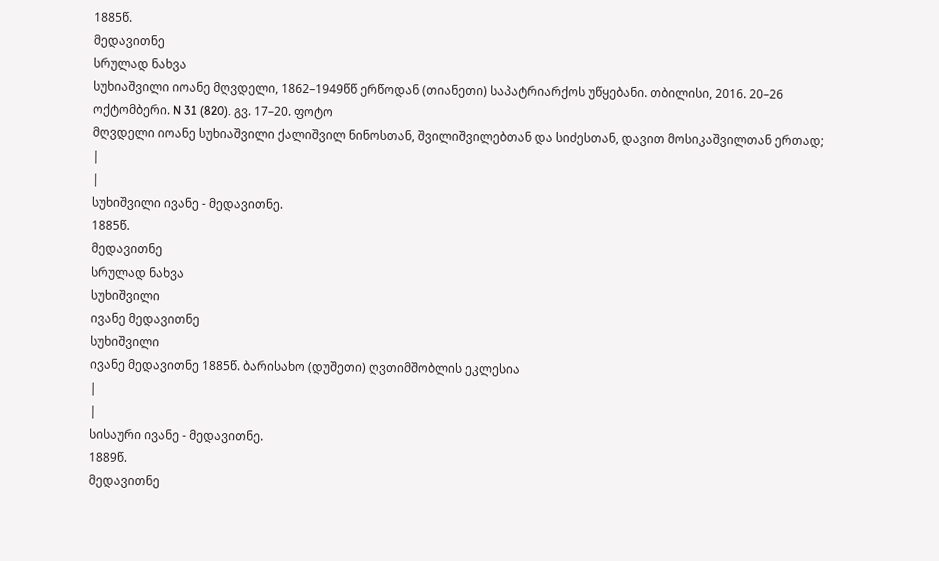1885წ.
მედავითნე
სრულად ნახვა
სუხიაშვილი იოანე მღვდელი, 1862–1949წწ ერწოდან (თიანეთი) საპატრიარქოს უწყებანი. თბილისი, 2016. 20–26 ოქტომბერი. N 31 (820). გვ. 17–20. ფოტო
მღვდელი იოანე სუხიაშვილი ქალიშვილ ნინოსთან, შვილიშვილებთან და სიძესთან, დავით მოსიკაშვილთან ერთად;
|
|
სუხიშვილი ივანე - მედავითნე.
1885წ.
მედავითნე
სრულად ნახვა
სუხიშვილი
ივანე მედავითნე
სუხიშვილი
ივანე მედავითნე 1885წ. ბარისახო (დუშეთი) ღვთიმშობლის ეკლესია
|
|
სისაური ივანე - მედავითნე.
1889წ.
მედავითნე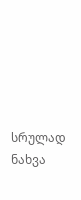სრულად ნახვა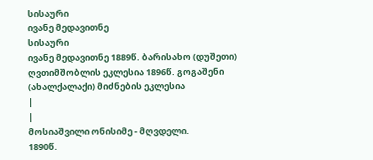სისაური
ივანე მედავითნე
სისაური
ივანე მედავითნე 1889წ. ბარისახო (დუშეთი) ღვთიმშობლის ეკლესია 1896წ. გოგაშენი (ახალქალაქი) მიძნების ეკლესია
|
|
მოსიაშვილი ონისიმე - მღვდელი.
1890წ.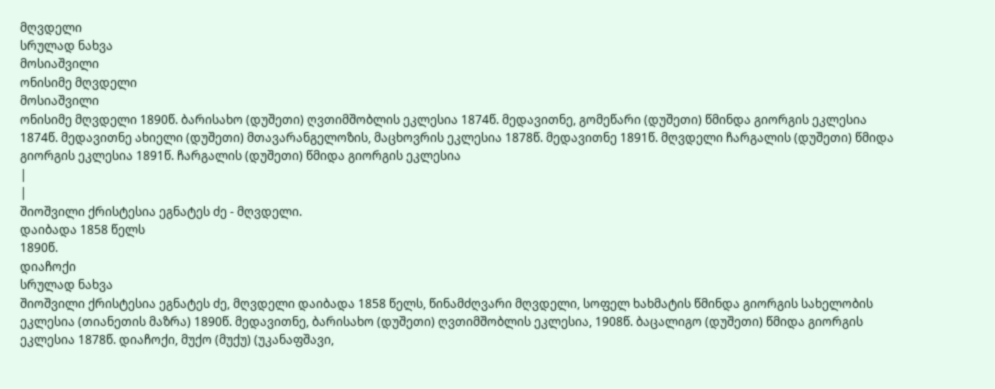მღვდელი
სრულად ნახვა
მოსიაშვილი
ონისიმე მღვდელი
მოსიაშვილი
ონისიმე მღვდელი 1890წ. ბარისახო (დუშეთი) ღვთიმშობლის ეკლესია 1874წ. მედავითნე, გომეწარი (დუშეთი) წმინდა გიორგის ეკლესია 1874წ. მედავითნე ახიელი (დუშეთი) მთავარანგელოზის, მაცხოვრის ეკლესია 1878წ. მედავითნე 1891წ. მღვდელი ჩარგალის (დუშეთი) წმიდა გიორგის ეკლესია 1891წ. ჩარგალის (დუშეთი) წმიდა გიორგის ეკლესია
|
|
შიოშვილი ქრისტესია ეგნატეს ძე - მღვდელი.
დაიბადა 1858 წელს
1890წ.
დიაჩოქი
სრულად ნახვა
შიოშვილი ქრისტესია ეგნატეს ძე, მღვდელი დაიბადა 1858 წელს, წინამძღვარი მღვდელი, სოფელ ხახმატის წმინდა გიორგის სახელობის ეკლესია (თიანეთის მაზრა) 1890წ. მედავითნე, ბარისახო (დუშეთი) ღვთიმშობლის ეკლესია, 1908წ. ბაცალიგო (დუშეთი) წმიდა გიორგის ეკლესია 1878წ. დიაჩოქი, მუქო (მუქუ) (უკანაფშავი,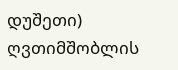დუშეთი) ღვთიმშობლის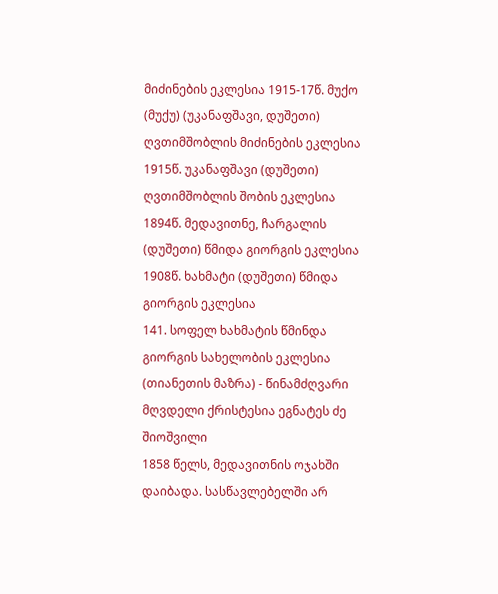მიძინების ეკლესია 1915-17წ. მუქო (მუქუ) (უკანაფშავი, დუშეთი) ღვთიმშობლის მიძინების ეკლესია 1915წ. უკანაფშავი (დუშეთი) ღვთიმშობლის შობის ეკლესია 1894წ. მედავითნე, ჩარგალის (დუშეთი) წმიდა გიორგის ეკლესია 1908წ. ხახმატი (დუშეთი) წმიდა გიორგის ეკლესია
141. სოფელ ხახმატის წმინდა გიორგის სახელობის ეკლესია (თიანეთის მაზრა) - წინამძღვარი მღვდელი ქრისტესია ეგნატეს ძე შიოშვილი
1858 წელს, მედავითნის ოჯახში დაიბადა. სასწავლებელში არ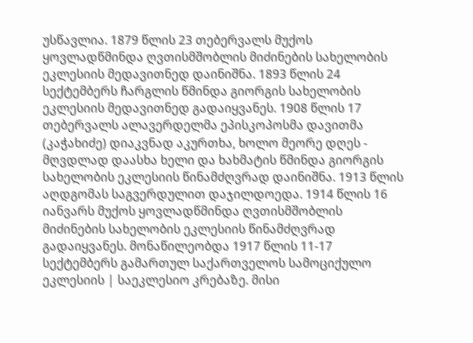უსწავლია. 1879 წლის 23 თებერვალს მუქოს ყოვლადწმინდა ღვთისმშობლის მიძინების სახელობის ეკლესიის მედავითნედ დაინიშნა. 1893 წლის 24 სექტემბერს ჩარგლის წმინდა გიორგის სახელობის ეკლესიის მედავითნედ გადაიყვანეს. 1908 წლის 17 თებერვალს ალავერდელმა ეპისკოპოსმა დავითმა (კაჭახიძე) დიაკვნად აკურთხა, ხოლო მეორე დღეს - მღვდლად დაასხა ხელი და ხახმატის წმინდა გიორგის სახელობის ეკლესიის წინამძღვრად დაინიშნა. 1913 წლის აღდგომას საგვერდულით დაჯილდოედა. 1914 წლის 16 იანვარს მუქოს ყოვლადწმინდა ღვთისმშობლის მიძინების სახელობის ეკლესიის წინამძღვრად გადაიყვანეს. მონაწილეობდა 1917 წლის 11-17 სექტემბერს გამართულ საქართველოს სამოციქულო ეკლესიის | საეკლესიო კრებაზე. მისი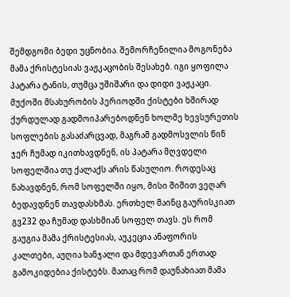შემდგომი ბედი უცნობია. შემორჩენილია მოგონება მამა ქრისტესიას ვაჟკაცობის შესახებ. იგი ყოფილა პატარა ტანის, თუმცა უშიშარი და დიდი ვაჟკაცი. მუქოში მსახურობის პერიოდში ქისტები ხშირად ქურდულად გადმოიპარებოდნენ ხოლმე ხევსურეთის სოფლების გასაძარცვად, მაგრამ გადმოსვლის წინ ჯერ ჩუმად იკითხავდნენ, ის პატარა მღვდელი სოფელშია თუ ქალაქს არის წასულიო. როდესაც ნახავდნენ, რომ სოფელში იყო, მისი შიშით ვეღარ ბედავდნენ თავდასხმას. ერთხელ მაინც გაურისკიათ გვ232 და ჩუმად დასხმიან სოფელ თავს. ეს რომ გაუგია მამა ქრისტესიას, აუკეცია ანაფორის კალთები, აუღია ხანჯალი და მდევართან ერთად გამოკიდებია ქისტებს. მათაც რომ დაუნახიათ მამა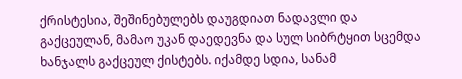ქრისტესია, შეშინებულებს დაუგდიათ ნადავლი და გაქცეულან, მამაო უკან დაედევნა და სულ სიბრტყით სცემდა ხანჯალს გაქცეულ ქისტებს. იქამდე სდია, სანამ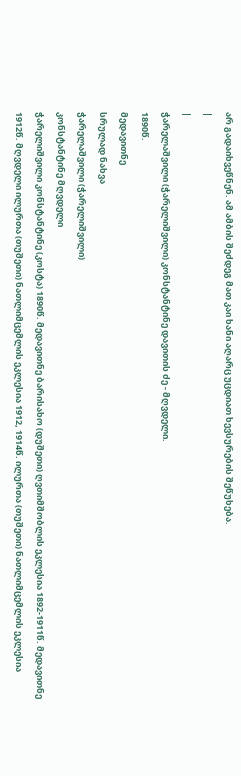არ გადაიხვეწნენ. ამ ამბის შეძდეგ მათ კაი ხანი აღარც უცდიათ ხევსურების შეწუხება.
|
|
ჭარელაშვილი (ჭარელიშვილი) კონსტანტინე დავითის ძე - მღვდელი.
1890წ.
მედავითნე
სრულად ნახვა
ჭარელაშვილი (ჭარელიშვილი)
კონსტანტინე მღვდელი
ჭარელიშვილი კონსტანტინე (კოსტა) 1890წ. მედავითნე ბარისახო (დუშეთი) ღვთიმშობლის ეკლესია 1892-1911წ. მედავითნე 1912წ. მღვდელი ილურთა (თუშეთი) ნათლიმცემლის ეკლესია 1912, 1914წ. ილურთა (თუშეთი) ნათლიმცემლის ეკლესია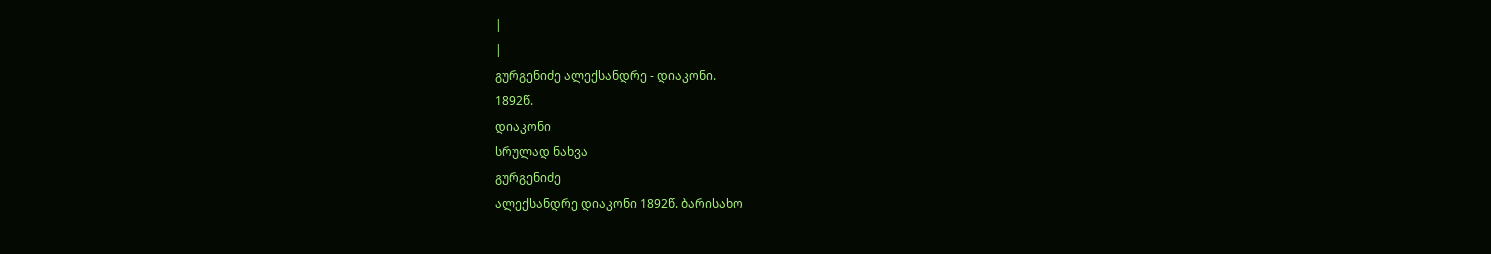|
|
გურგენიძე ალექსანდრე - დიაკონი.
1892წ.
დიაკონი
სრულად ნახვა
გურგენიძე
ალექსანდრე დიაკონი 1892წ. ბარისახო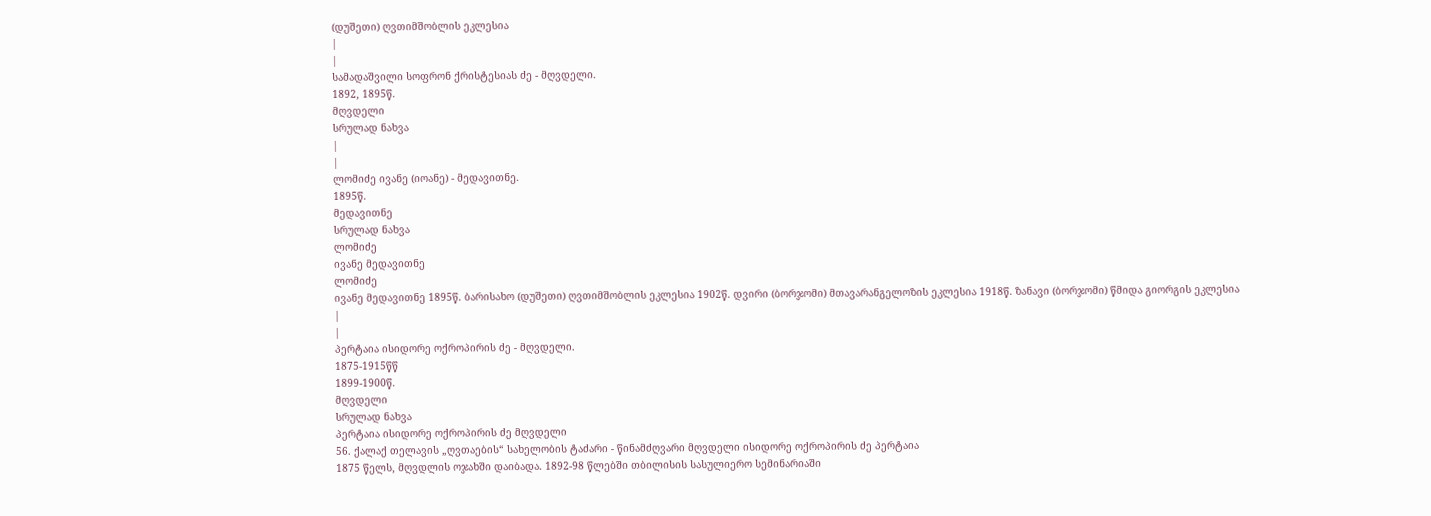(დუშეთი) ღვთიმშობლის ეკლესია
|
|
სამადაშვილი სოფრონ ქრისტესიას ძე - მღვდელი.
1892, 1895წ.
მღვდელი
სრულად ნახვა
|
|
ლომიძე ივანე (იოანე) - მედავითნე.
1895წ.
მედავითნე
სრულად ნახვა
ლომიძე
ივანე მედავითნე
ლომიძე
ივანე მედავითნე 1895წ. ბარისახო (დუშეთი) ღვთიმშობლის ეკლესია 1902წ. დვირი (ბორჯომი) მთავარანგელოზის ეკლესია 1918წ. ზანავი (ბორჯომი) წმიდა გიორგის ეკლესია
|
|
პერტაია ისიდორე ოქროპირის ძე - მღვდელი.
1875-1915წწ
1899-1900წ.
მღვდელი
სრულად ნახვა
პერტაია ისიდორე ოქროპირის ძე მღვდელი
56. ქალაქ თელავის „ღვთაების“ სახელობის ტაძარი - წინამძღვარი მღვდელი ისიდორე ოქროპირის ძე პერტაია
1875 წელს, მღვდლის ოჯახში დაიბადა. 1892-98 წლებში თბილისის სასულიერო სემინარიაში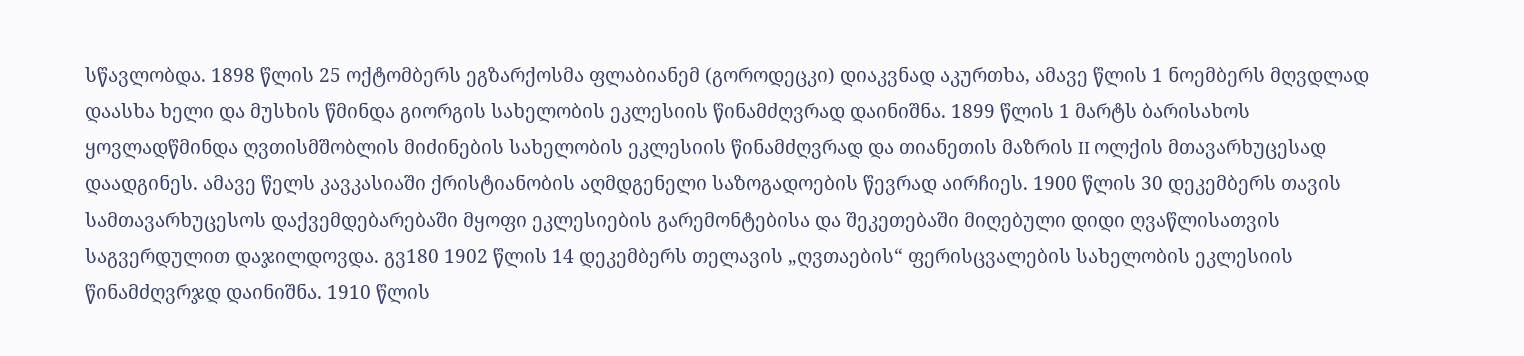სწავლობდა. 1898 წლის 25 ოქტომბერს ეგზარქოსმა ფლაბიანემ (გოროდეცკი) დიაკვნად აკურთხა, ამავე წლის 1 ნოემბერს მღვდლად დაასხა ხელი და მუსხის წმინდა გიორგის სახელობის ეკლესიის წინამძღვრად დაინიშნა. 1899 წლის 1 მარტს ბარისახოს ყოვლადწმინდა ღვთისმშობლის მიძინების სახელობის ეკლესიის წინამძღვრად და თიანეთის მაზრის II ოლქის მთავარხუცესად დაადგინეს. ამავე წელს კავკასიაში ქრისტიანობის აღმდგენელი საზოგადოების წევრად აირჩიეს. 1900 წლის 30 დეკემბერს თავის სამთავარხუცესოს დაქვემდებარებაში მყოფი ეკლესიების გარემონტებისა და შეკეთებაში მიღებული დიდი ღვაწლისათვის საგვერდულით დაჯილდოვდა. გვ180 1902 წლის 14 დეკემბერს თელავის „ღვთაების“ ფერისცვალების სახელობის ეკლესიის წინამძღვრჯდ დაინიშნა. 1910 წლის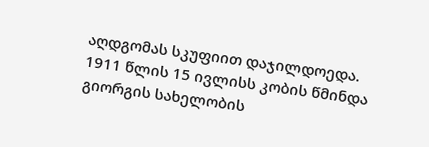აღდგომას სკუფიით დაჯილდოედა. 1911 წლის 15 ივლისს კობის წმინდა გიორგის სახელობის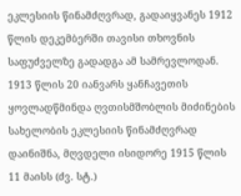ეკლესიის წინამძღვრად, გადაიყვანეს 1912 წლის დეკემბერში თავისი თხოვნის საფუძველზე გადადგა ამ სამრევლოდან. 1913 წლის 20 იანვარს ყანჩავეთის ყოვლადწმინდა ღვთისმშობლის მიძინების სახელობის ეკლესიის წინამძღვრად დაინიშნა, მღვდელი ისიდორე 1915 წლის 11 მაისს (ძვ. სტ.)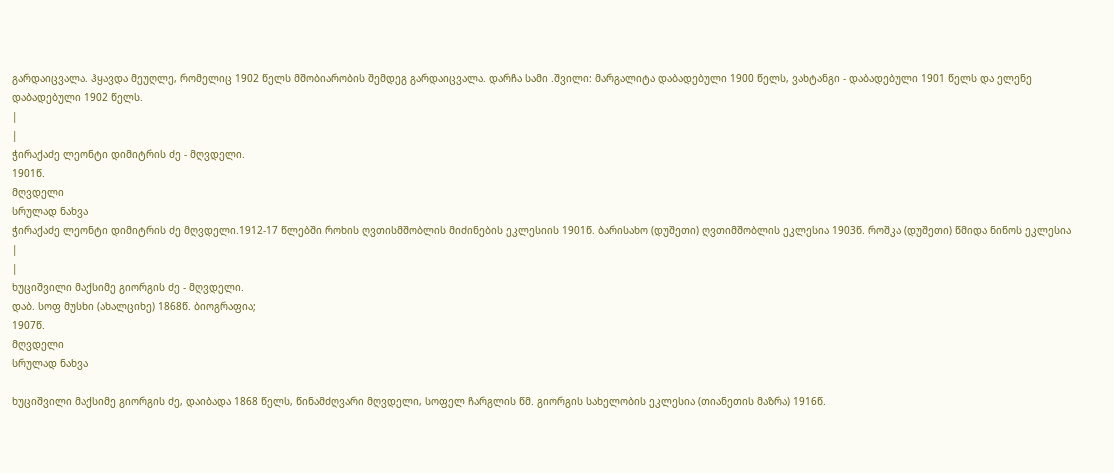გარდაიცვალა. ჰყავდა მეუღლე, რომელიც 1902 წელს მშობიარობის შემდეგ გარდაიცვალა. დარჩა სამი .შვილი: მარგალიტა დაბადებული 1900 წელს, ვახტანგი - დაბადებული 1901 წელს და ელენე დაბადებული 1902 წელს.
|
|
ჭირაქაძე ლეონტი დიმიტრის ძე - მღვდელი.
1901წ.
მღვდელი
სრულად ნახვა
ჭირაქაძე ლეონტი დიმიტრის ძე მღვდელი.1912-17 წლებში როხის ღვთისმშობლის მიძინების ეკლესიის 1901წ. ბარისახო (დუშეთი) ღვთიმშობლის ეკლესია 1903წ. როშკა (დუშეთი) წმიდა ნინოს ეკლესია
|
|
ხუციშვილი მაქსიმე გიორგის ძე - მღვდელი.
დაბ. სოფ მუსხი (ახალციხე) 1868წ. ბიოგრაფია;
1907წ.
მღვდელი
სრულად ნახვა

ხუციშვილი მაქსიმე გიორგის ძე, დაიბადა 1868 წელს, წინამძღვარი მღვდელი, სოფელ ჩარგლის წმ. გიორგის სახელობის ეკლესია (თიანეთის მაზრა) 1916წ.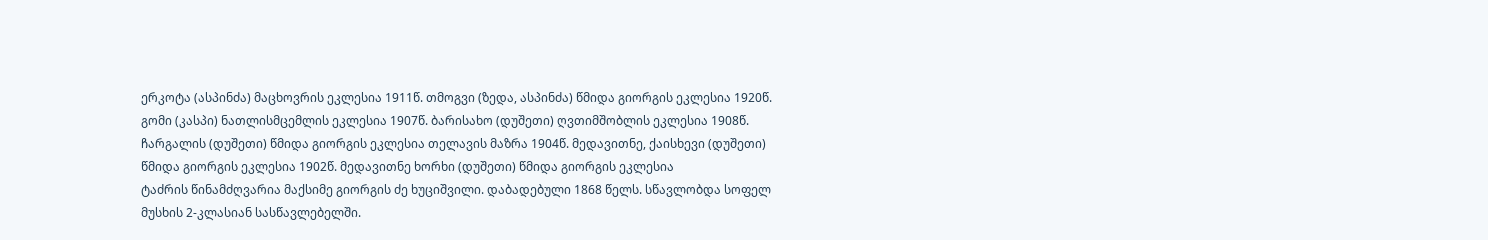ერკოტა (ასპინძა) მაცხოვრის ეკლესია 1911წ. თმოგვი (ზედა, ასპინძა) წმიდა გიორგის ეკლესია 1920წ. გომი (კასპი) ნათლისმცემლის ეკლესია 1907წ. ბარისახო (დუშეთი) ღვთიმშობლის ეკლესია 1908წ. ჩარგალის (დუშეთი) წმიდა გიორგის ეკლესია თელავის მაზრა 1904წ. მედავითნე, ქაისხევი (დუშეთი) წმიდა გიორგის ეკლესია 1902წ. მედავითნე ხორხი (დუშეთი) წმიდა გიორგის ეკლესია
ტაძრის წინამძღვარია მაქსიმე გიორგის ძე ხუციშვილი. დაბადებული 1868 წელს. სწავლობდა სოფელ მუსხის 2-კლასიან სასწავლებელში.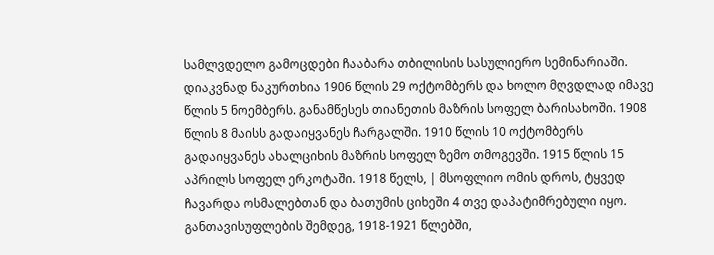სამლვდელო გამოცდები ჩააბარა თბილისის სასულიერო სემინარიაში. დიაკვნად ნაკურთხია 1906 წლის 29 ოქტომბერს და ხოლო მღვდლად იმავე წლის 5 ნოემბერს. განამწესეს თიანეთის მაზრის სოფელ ბარისახოში. 1908 წლის 8 მაისს გადაიყვანეს ჩარგალში. 1910 წლის 10 ოქტომბერს გადაიყვანეს ახალციხის მაზრის სოფელ ზემო თმოგევში. 1915 წლის 15 აპრილს სოფელ ერკოტაში. 1918 წელს, | მსოფლიო ომის დროს, ტყვედ ჩავარდა ოსმალებთან და ბათუმის ციხეში 4 თვე დაპატიმრებული იყო. განთავისუფლების შემდეგ, 1918-1921 წლებში,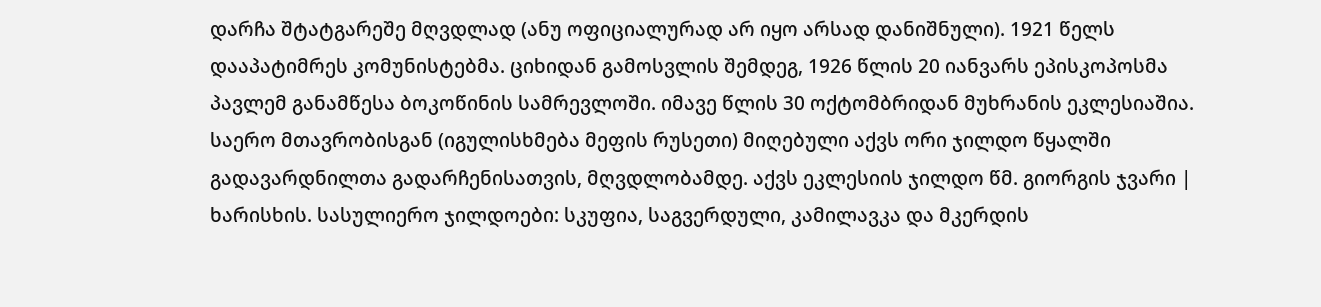დარჩა შტატგარეშე მღვდლად (ანუ ოფიციალურად არ იყო არსად დანიშნული). 1921 წელს დააპატიმრეს კომუნისტებმა. ციხიდან გამოსვლის შემდეგ, 1926 წლის 20 იანვარს ეპისკოპოსმა პავლემ განამწესა ბოკოწინის სამრევლოში. იმავე წლის 30 ოქტომბრიდან მუხრანის ეკლესიაშია. საერო მთავრობისგან (იგულისხმება მეფის რუსეთი) მიღებული აქვს ორი ჯილდო წყალში გადავარდნილთა გადარჩენისათვის, მღვდლობამდე. აქვს ეკლესიის ჯილდო წმ. გიორგის ჯვარი | ხარისხის. სასულიერო ჯილდოები: სკუფია, საგვერდული, კამილავკა და მკერდის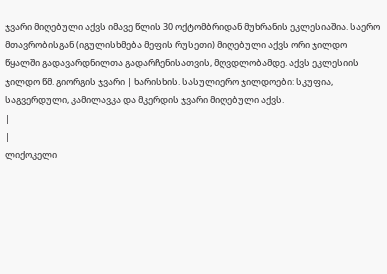ჯვარი მიღებული აქვს იმავე წლის 30 ოქტომბრიდან მუხრანის ეკლესიაშია. საერო მთავრობისგან (იგულისხმება მეფის რუსეთი) მიღებული აქვს ორი ჯილდო წყალში გადავარდნილთა გადარჩენისათვის, მღვდლობამდე. აქვს ეკლესიის ჯილდო წმ. გიორგის ჯვარი | ხარისხის. სასულიერო ჯილდოები: სკუფია, საგვერდული, კამილავკა და მკერდის ჯვარი მიღებული აქვს.
|
|
ლიქოკელი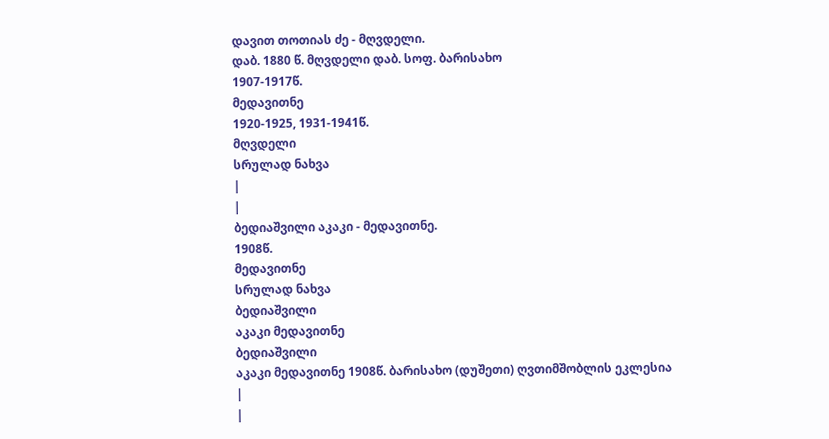დავით თოთიას ძე - მღვდელი.
დაბ. 1880 წ. მღვდელი დაბ. სოფ. ბარისახო
1907-1917წ.
მედავითნე
1920-1925, 1931-1941წ.
მღვდელი
სრულად ნახვა
|
|
ბედიაშვილი აკაკი - მედავითნე.
1908წ.
მედავითნე
სრულად ნახვა
ბედიაშვილი
აკაკი მედავითნე
ბედიაშვილი
აკაკი მედავითნე 1908წ. ბარისახო (დუშეთი) ღვთიმშობლის ეკლესია
|
|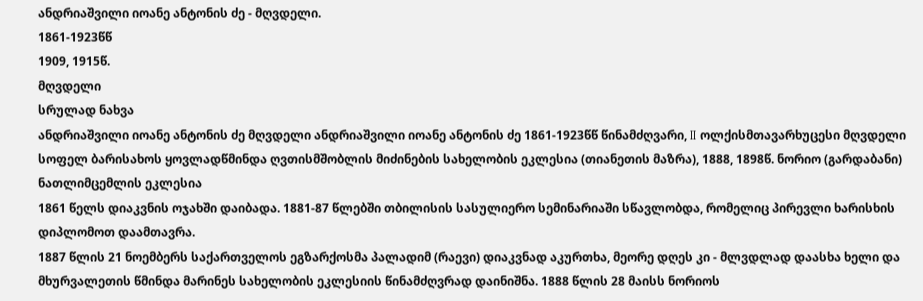ანდრიაშვილი იოანე ანტონის ძე - მღვდელი.
1861-1923წწ
1909, 1915წ.
მღვდელი
სრულად ნახვა
ანდრიაშვილი იოანე ანტონის ძე მღვდელი ანდრიაშვილი იოანე ანტონის ძე 1861-1923წწ წინამძღვარი, II ოლქისმთავარხუცესი მღვდელი სოფელ ბარისახოს ყოვლადწმინდა ღვთისმშობლის მიძინების სახელობის ეკლესია (თიანეთის მაზრა), 1888, 1898წ. ნორიო (გარდაბანი) ნათლიმცემლის ეკლესია
1861 წელს დიაკვნის ოჯახში დაიბადა. 1881-87 წლებში თბილისის სასულიერო სემინარიაში სწავლობდა, რომელიც პირევლი ხარისხის დიპლომოთ დაამთავრა.
1887 წლის 21 ნოემბერს საქართველოს ეგზარქოსმა პალადიმ (რაევი) დიაკვნად აკურთხა, მეორე დღეს კი - მლვდლად დაასხა ხელი და მხურვალეთის წმინდა მარინეს სახელობის ეკლესიის წინამძღვრად დაინიშნა. 1888 წლის 28 მაისს ნორიოს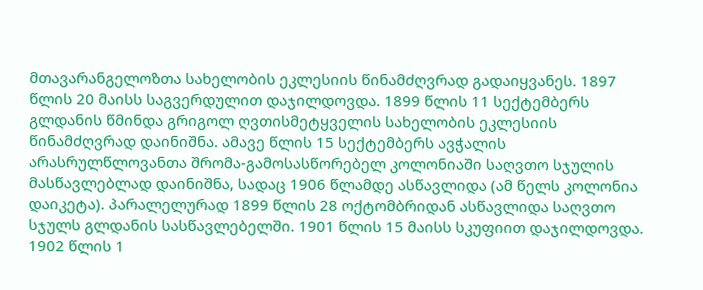მთავარანგელოზთა სახელობის ეკლესიის წინამძღვრად გადაიყვანეს. 1897 წლის 20 მაისს საგვერდულით დაჯილდოვდა. 1899 წლის 11 სექტემბერს გლდანის წმინდა გრიგოლ ღვთისმეტყველის სახელობის ეკლესიის წინამძღვრად დაინიშნა. ამავე წლის 15 სექტემბერს ავჭალის არასრულწლოვანთა შრომა-გამოსასწორებელ კოლონიაში საღვთო სჯულის მასწავლებლად დაინიშნა, სადაც 1906 წლამდე ასწავლიდა (ამ წელს კოლონია დაიკეტა). პარალელურად 1899 წლის 28 ოქტომბრიდან ასწავლიდა საღვთო სჯულს გლდანის სასწავლებელში. 1901 წლის 15 მაისს სკუფიით დაჯილდოვდა. 1902 წლის 1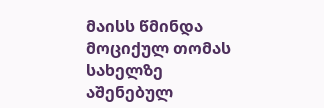მაისს წმინდა მოციქულ თომას სახელზე აშენებულ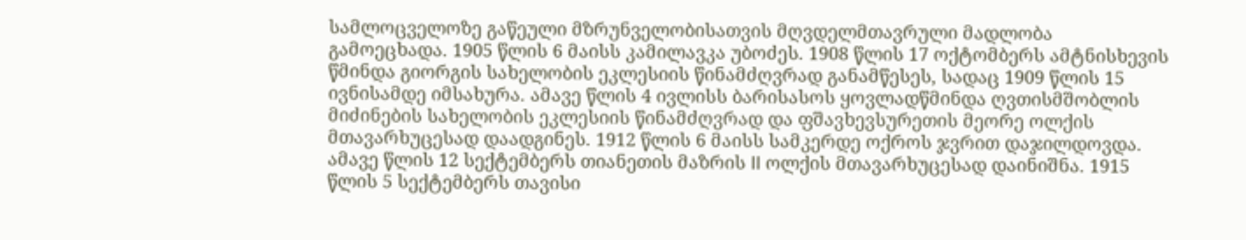სამლოცველოზე გაწეული მზრუნველობისათვის მღვდელმთავრული მადლობა გამოეცხადა. 1905 წლის 6 მაისს კამილავკა უბოძეს. 1908 წლის 17 ოქტომბერს ამტნისხევის წმინდა გიორგის სახელობის ეკლესიის წინამძღვრად განამწესეს, სადაც 1909 წლის 15 ივნისამდე იმსახურა. ამავე წლის 4 ივლისს ბარისასოს ყოვლადწმინდა ღვთისმშობლის მიძინების სახელობის ეკლესიის წინამძღვრად და ფშავხევსურეთის მეორე ოლქის მთავარხუცესად დაადგინეს. 1912 წლის 6 მაისს სამკერდე ოქროს ჯვრით დაჯილდოვდა. ამავე წლის 12 სექტემბერს თიანეთის მაზრის II ოლქის მთავარხუცესად დაინიშნა. 1915 წლის 5 სექტემბერს თავისი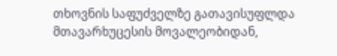თხოვნის საფუძველზე გათავისუფლდა მთავარხუცესის მოვალეობიდან,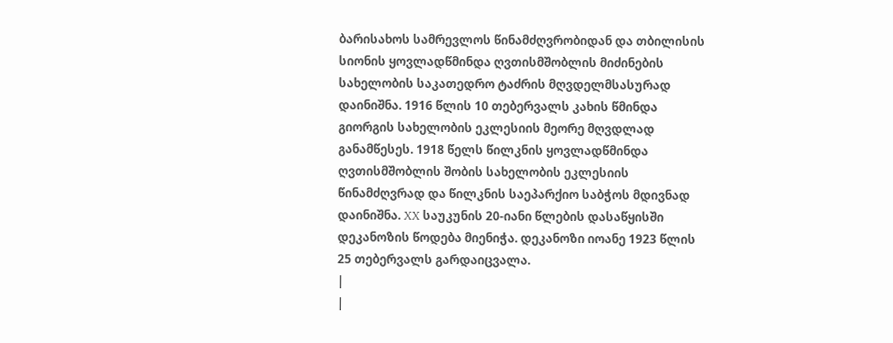ბარისახოს სამრევლოს წინამძღვრობიდან და თბილისის სიონის ყოვლადწმინდა ღვთისმშობლის მიძინების სახელობის საკათედრო ტაძრის მღვდელმსასურად დაინიშნა. 1916 წლის 10 თებერვალს კახის წმინდა გიორგის სახელობის ეკლესიის მეორე მღვდლად განამწესეს. 1918 წელს წილკნის ყოვლადწმინდა ღვთისმშობლის შობის სახელობის ეკლესიის წინამძღვრად და წილკნის საეპარქიო საბჭოს მდივნად დაინიშნა. XX საუკუნის 20-იანი წლების დასაწყისში დეკანოზის წოდება მიენიჭა. დეკანოზი იოანე 1923 წლის 25 თებერვალს გარდაიცვალა.
|
|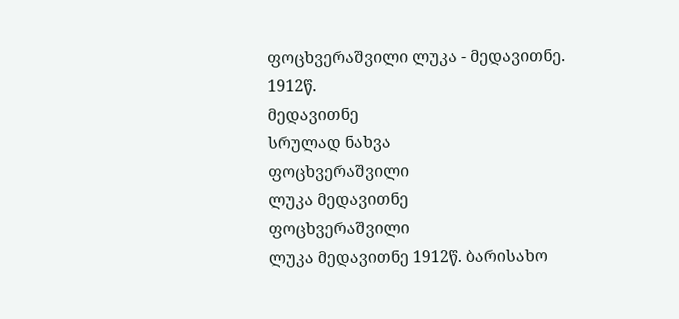ფოცხვერაშვილი ლუკა - მედავითნე.
1912წ.
მედავითნე
სრულად ნახვა
ფოცხვერაშვილი
ლუკა მედავითნე
ფოცხვერაშვილი
ლუკა მედავითნე 1912წ. ბარისახო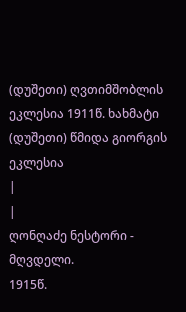(დუშეთი) ღვთიმშობლის ეკლესია 1911წ. ხახმატი (დუშეთი) წმიდა გიორგის ეკლესია
|
|
ღონღაძე ნესტორი - მღვდელი.
1915წ.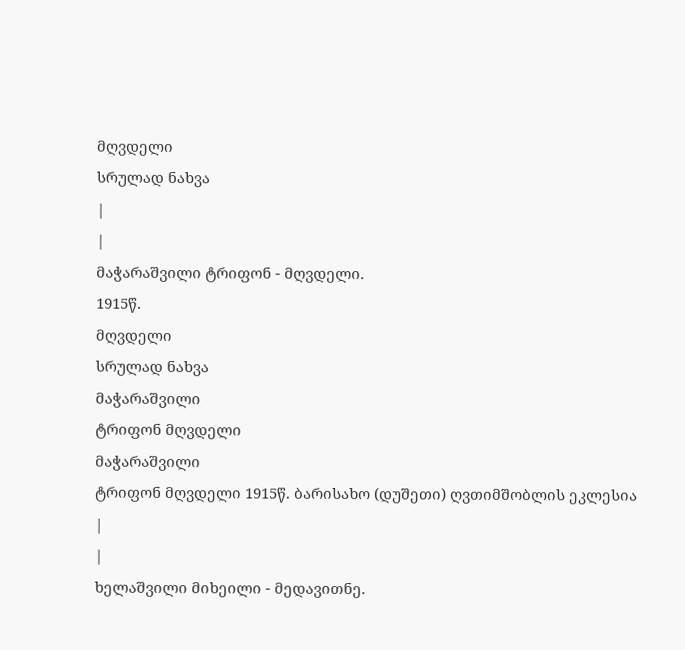მღვდელი
სრულად ნახვა
|
|
მაჭარაშვილი ტრიფონ - მღვდელი.
1915წ.
მღვდელი
სრულად ნახვა
მაჭარაშვილი
ტრიფონ მღვდელი
მაჭარაშვილი
ტრიფონ მღვდელი 1915წ. ბარისახო (დუშეთი) ღვთიმშობლის ეკლესია
|
|
ხელაშვილი მიხეილი - მედავითნე.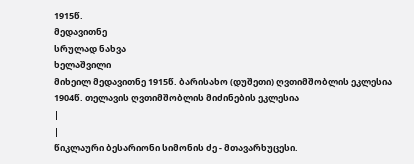1915წ.
მედავითნე
სრულად ნახვა
ხელაშვილი
მიხეილ მედავითნე 1915წ. ბარისახო (დუშეთი) ღვთიმშობლის ეკლესია 1904წ. თელავის ღვთიმშობლის მიძინების ეკლესია
|
|
წიკლაური ბესარიონი სიმონის ძე - მთავარხუცესი.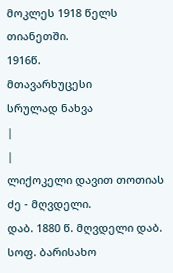მოკლეს 1918 წელს თიანეთში.
1916წ.
მთავარხუცესი
სრულად ნახვა
|
|
ლიქოკელი დავით თოთიას ძე - მღვდელი.
დაბ. 1880 წ. მღვდელი დაბ. სოფ. ბარისახო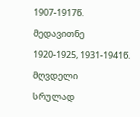1907-1917წ.
მედავითნე
1920-1925, 1931-1941წ.
მღვდელი
სრულად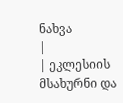ნახვა
|
| ეკლესიის მსახურნი და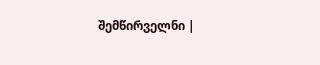შემწირველნი |